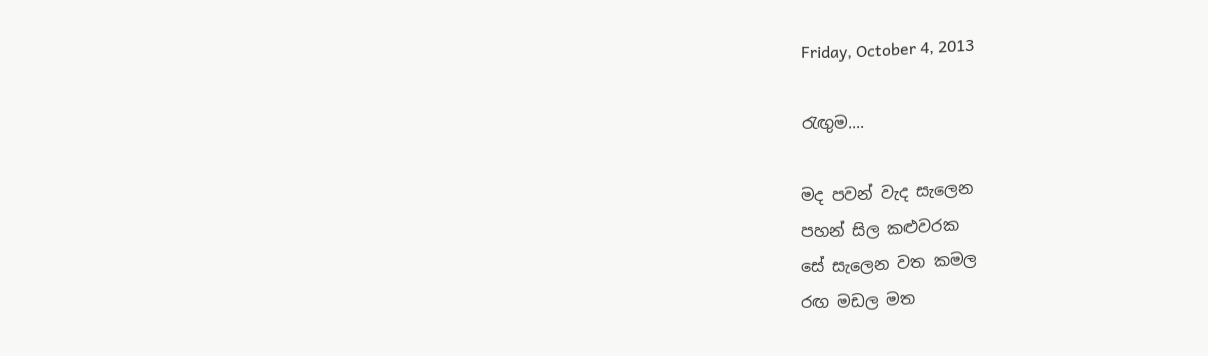Friday, October 4, 2013

රැඟුම....

මද පවන් වැද සැලෙන
පහන් සිල කළුවරක
සේ සැලෙන වත කමල
රඟ මඩල මත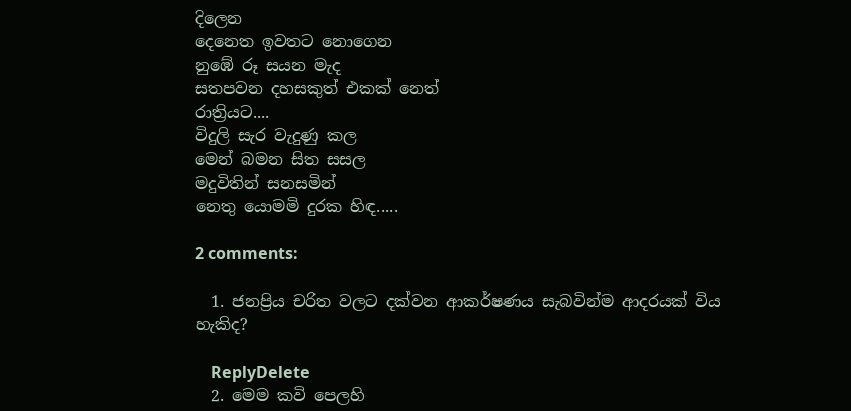දිලෙන
දෙනෙත ඉවතට නොගෙන
නුඹේ රූ සයන මැද
සතපවන දහසකුත් එකක් නෙත්
රාත්‍රියට....
විදුලි සැර වැදුණු කල
මෙන් බමන සිත සසල
මදුවිතින් සනසමින්
නෙතු යොමමි දුරක හිඳ.....

2 comments:

  1. ජනප්‍රිය චරිත වලට දක්වන ආකර්ෂණය සැබවින්ම ආදරයක් විය හැකිද?

    ReplyDelete
  2. මෙම කවි පෙලහි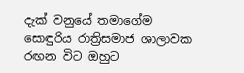දැක් වනුයේ තමාගේම සොඳුරිය රාත්‍රිසමාජ ශාලාවක රඟන විට ඔහුට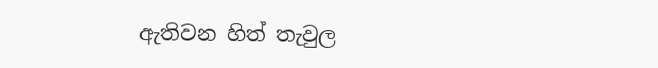ඇතිවන හිත් තැවුල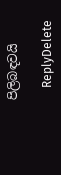පිලිබඳවයි

    ReplyDelete